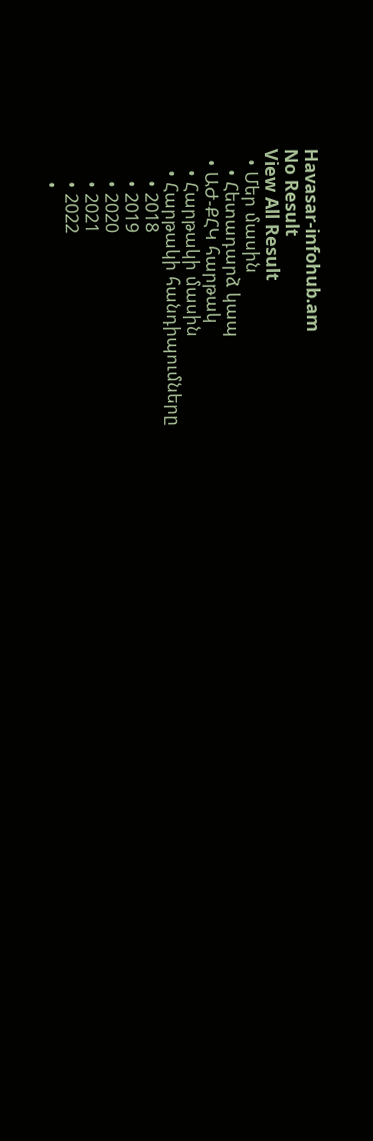Havasar-infohub.am
No Result
View All Result
  • Մեր մասին
    • Հետադարձ կապ
  • ԱԺ-ՔՀԿ հարթակ
    • Հարթակի մասին
    • Հարթակի հանդիպումները
      • 2018
      • 2019
      • 2020
      • 2021
      • 2022
      •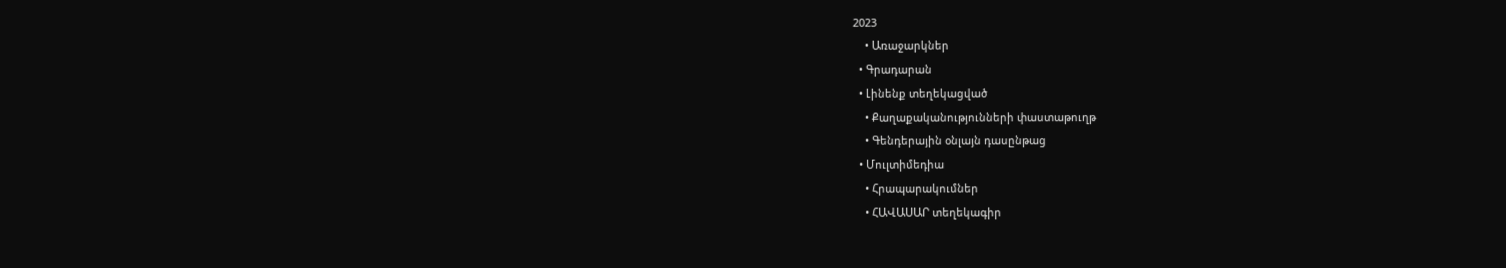2023
    • Առաջարկներ
  • Գրադարան
  • Լինենք տեղեկացված
    • Քաղաքականությունների փաստաթուղթ
    • Գենդերային օնլայն դասընթաց
  • Մուլտիմեդիա
    • Հրապարակումներ
    • ՀԱՎԱՍԱՐ տեղեկագիր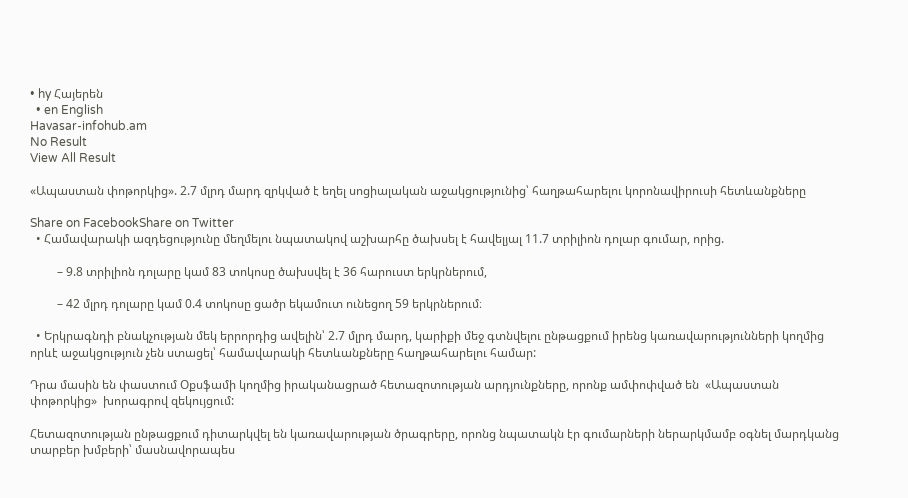• hy Հայերեն
  • en English
Havasar-infohub.am
No Result
View All Result

«Ապաստան փոթորկից». 2.7 մլրդ մարդ զրկված է եղել սոցիալական աջակցությունից՝ հաղթահարելու կորոնավիրուսի հետևանքները

Share on FacebookShare on Twitter
  • Համավարակի ազդեցությունը մեղմելու նպատակով աշխարհը ծախսել է հավելյալ 11.7 տրիլիոն դոլար գումար, որից.

         – 9.8 տրիլիոն դոլարը կամ 83 տոկոսը ծախսվել է 36 հարուստ երկրներում,

         – 42 մլրդ դոլարը կամ 0.4 տոկոսը ցածր եկամուտ ունեցող 59 երկրներում։

  • Երկրագնդի բնակչության մեկ երրորդից ավելին՝ 2.7 մլրդ մարդ, կարիքի մեջ գտնվելու ընթացքում իրենց կառավարությունների կողմից որևէ աջակցություն չեն ստացել՝ համավարակի հետևանքները հաղթահարելու համար:

Դրա մասին են փաստում Օքսֆամի կողմից իրականացրած հետազոտության արդյունքները, որոնք ամփոփված են  «Ապաստան փոթորկից»  խորագրով զեկույցում:

Հետազոտության ընթացքում դիտարկվել են կառավարության ծրագրերը, որոնց նպատակն էր գումարների ներարկմամբ օգնել մարդկանց տարբեր խմբերի՝ մասնավորապես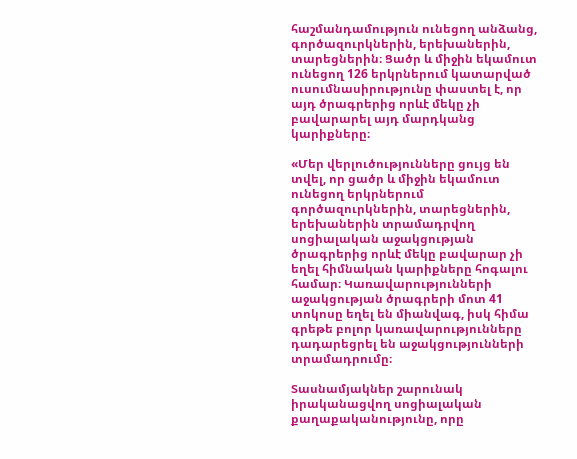հաշմանդամություն ունեցող անձանց, գործազուրկներին, երեխաներին, տարեցներին։ Ցածր և միջին եկամուտ ունեցող 126 երկրներում կատարված ուսումնասիրությունը փաստել է, որ այդ ծրագրերից որևէ մեկը չի բավարարել այդ մարդկանց կարիքները։

«Մեր վերլուծությունները ցույց են տվել, որ ցածր և միջին եկամուտ ունեցող երկրներում գործազուրկներին, տարեցներին, երեխաներին տրամադրվող սոցիալական աջակցության ծրագրերից որևէ մեկը բավարար չի եղել հիմնական կարիքները հոգալու համար։ Կառավարությունների աջակցության ծրագրերի մոտ 41 տոկոսը եղել են միանվագ, իսկ հիմա գրեթե բոլոր կառավարությունները դադարեցրել են աջակցությունների տրամադրումը։

Տասնամյակներ շարունակ իրականացվող սոցիալական քաղաքականությունը, որը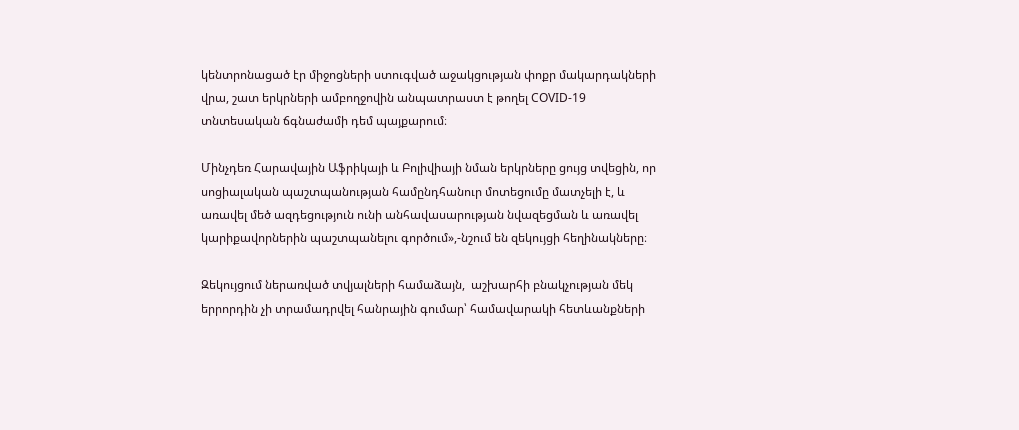կենտրոնացած էր միջոցների ստուգված աջակցության փոքր մակարդակների վրա, շատ երկրների ամբողջովին անպատրաստ է թողել COVID-19 տնտեսական ճգնաժամի դեմ պայքարում։

Մինչդեռ Հարավային Աֆրիկայի և Բոլիվիայի նման երկրները ցույց տվեցին, որ սոցիալական պաշտպանության համընդհանուր մոտեցումը մատչելի է, և առավել մեծ ազդեցություն ունի անհավասարության նվազեցման և առավել կարիքավորներին պաշտպանելու գործում»,-նշում են զեկույցի հեղինակները։

Զեկույցում ներառված տվյալների համաձայն,  աշխարհի բնակչության մեկ երրորդին չի տրամադրվել հանրային գումար՝ համավարակի հետևանքների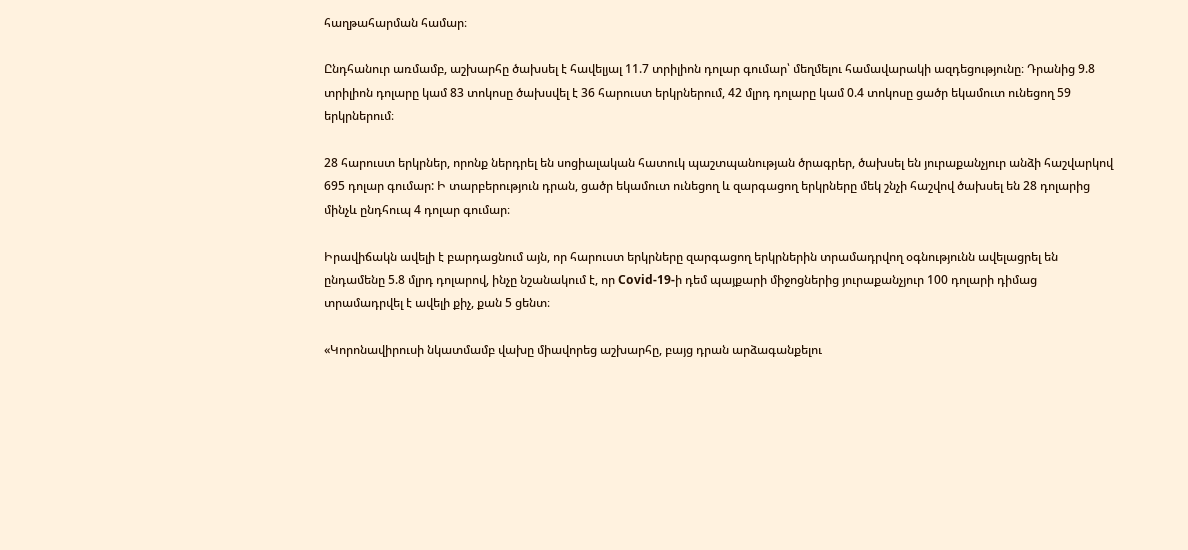հաղթահարման համար։

Ընդհանուր առմամբ, աշխարհը ծախսել է հավելյալ 11.7 տրիլիոն դոլար գումար՝ մեղմելու համավարակի ազդեցությունը։ Դրանից 9.8 տրիլիոն դոլարը կամ 83 տոկոսը ծախսվել է 36 հարուստ երկրներում, 42 մլրդ դոլարը կամ 0.4 տոկոսը ցածր եկամուտ ունեցող 59 երկրներում։

28 հարուստ երկրներ, որոնք ներդրել են սոցիալական հատուկ պաշտպանության ծրագրեր, ծախսել են յուրաքանչյուր անձի հաշվարկով 695 դոլար գումար: Ի տարբերություն դրան, ցածր եկամուտ ունեցող և զարգացող երկրները մեկ շնչի հաշվով ծախսել են 28 դոլարից մինչև ընդհուպ 4 դոլար գումար։

Իրավիճակն ավելի է բարդացնում այն, որ հարուստ երկրները զարգացող երկրներին տրամադրվող օգնությունն ավելացրել են ընդամենը 5.8 մլրդ դոլարով, ինչը նշանակում է, որ Covid-19-ի դեմ պայքարի միջոցներից յուրաքանչյուր 100 դոլարի դիմաց տրամադրվել է ավելի քիչ, քան 5 ցենտ։

«Կորոնավիրուսի նկատմամբ վախը միավորեց աշխարհը, բայց դրան արձագանքելու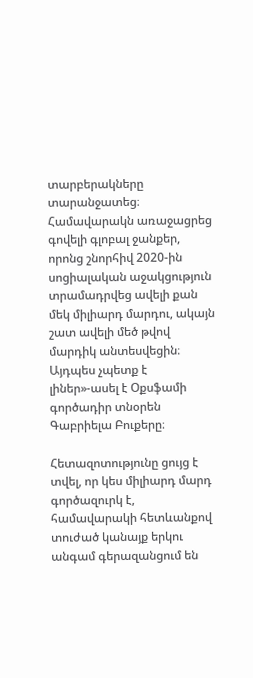տարբերակները տարանջատեց։ Համավարակն առաջացրեց գովելի գլոբալ ջանքեր, որոնց շնորհիվ 2020-ին սոցիալական աջակցություն տրամադրվեց ավելի քան մեկ միլիարդ մարդու, ակայն շատ ավելի մեծ թվով մարդիկ անտեսվեցին։ Այդպես չպետք է լիներ»-ասել է Օքսֆամի գործադիր տնօրեն Գաբրիելա Բուքերը։

Հետազոտությունը ցույց է տվել, որ կես միլիարդ մարդ գործազուրկ է, համավարակի հետևանքով տուժած կանայք երկու անգամ գերազանցում են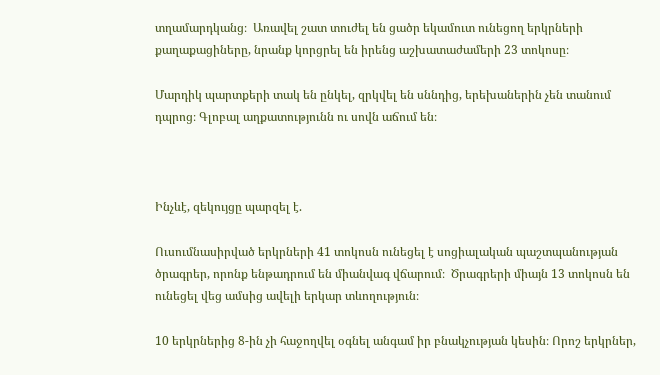տղամարդկանց։  Առավել շատ տուժել են ցածր եկամուտ ունեցող երկրների քաղաքացիները, նրանք կորցրել են իրենց աշխատաժամերի 23 տոկոսը։

Մարդիկ պարտքերի տակ են ընկել, զրկվել են սննդից, երեխաներին չեն տանում դպրոց։ Գլոբալ աղքատությունն ու սովն աճում են։



Ինչևէ, զեկույցը պարզել է.

Ուսումնասիրված երկրների 41 տոկոսն ունեցել է սոցիալական պաշտպանության ծրագրեր, որոնք ենթադրում են միանվագ վճարում։  Ծրագրերի միայն 13 տոկոսն են ունեցել վեց ամսից ավելի երկար տևողություն։

10 երկրներից 8-ին չի հաջողվել օգնել անգամ իր բնակչության կեսին։ Որոշ երկրներ,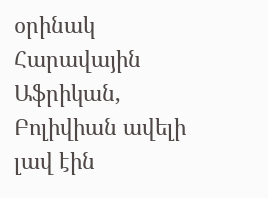օրինակ Հարավային Աֆրիկան, Բոլիվիան ավելի լավ էին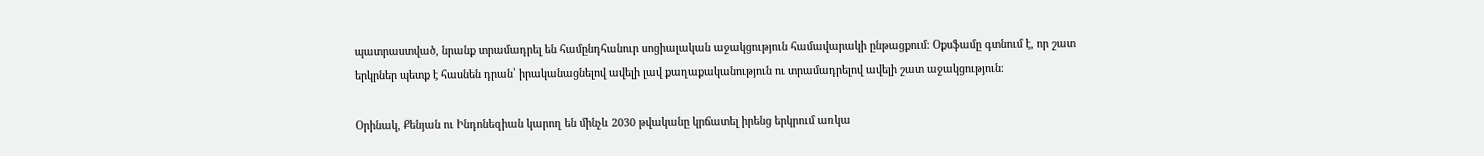պատրաստված, նրանք տրամադրել են համընդհանուր սոցիալական աջակցություն համավարակի ընթացքում։ Օքսֆամը գտնում է, որ շատ երկրներ պետք է հասնեն դրան՝ իրականացնելով ավելի լավ քաղաքականություն ու տրամադրելով ավելի շատ աջակցություն։

Օրինակ, Քենյան ու Ինդոնեզիան կարող են մինչև 2030 թվականը կրճատել իրենց երկրում առկա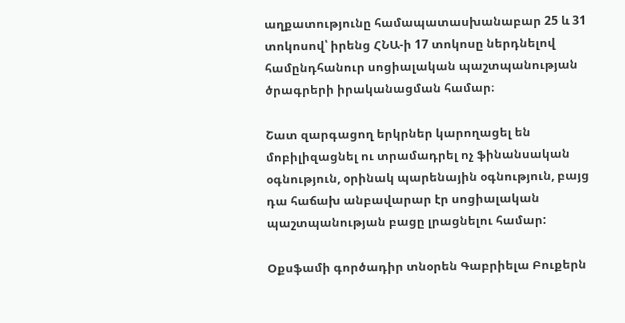աղքատությունը համապատասխանաբար 25 և 31 տոկոսով՝ իրենց ՀՆԱ-ի 17 տոկոսը ներդնելով համընդհանուր սոցիալական պաշտպանության ծրագրերի իրականացման համար։

Շատ զարգացող երկրներ կարողացել են մոբիլիզացնել ու տրամադրել ոչ ֆինանսական օգնություն, օրինակ պարենային օգնություն, բայց դա հաճախ անբավարար էր սոցիալական պաշտպանության բացը լրացնելու համար:

Օքսֆամի գործադիր տնօրեն Գաբրիելա Բուքերն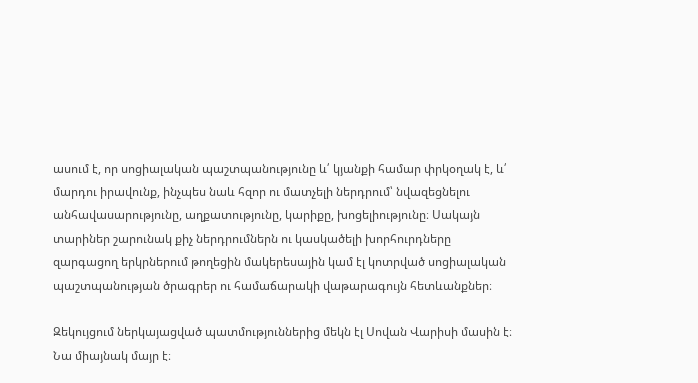ասում է, որ սոցիալական պաշտպանությունը և՛ կյանքի համար փրկօղակ է, և՛ մարդու իրավունք, ինչպես նաև հզոր ու մատչելի ներդրում՝ նվազեցնելու անհավասարությունը, աղքատությունը, կարիքը, խոցելիությունը։ Սակայն տարիներ շարունակ քիչ ներդրումներն ու կասկածելի խորհուրդները զարգացող երկրներում թողեցին մակերեսային կամ էլ կոտրված սոցիալական պաշտպանության ծրագրեր ու համաճարակի վաթարագույն հետևանքներ։

Զեկույցում ներկայացված պատմություններից մեկն էլ Սովան Վարիսի մասին է։ Նա միայնակ մայր է։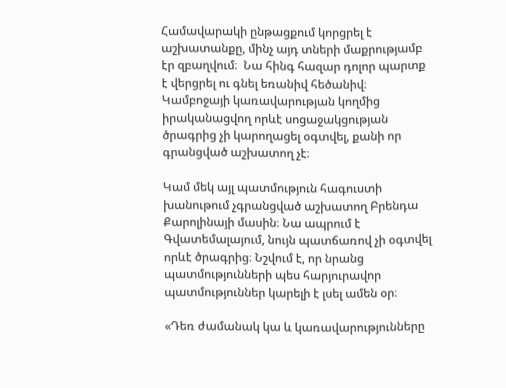Համավարակի ընթացքում կորցրել է աշխատանքը, մինչ այդ տների մաքրությամբ էր զբաղվում։  Նա հինգ հազար դոլոր պարտք է վերցրել ու գնել եռանիվ հեծանիվ։ Կամբոջայի կառավարության կողմից իրականացվող որևէ սոցաջակցության ծրագրից չի կարողացել օգտվել, քանի որ գրանցված աշխատող չէ։

Կամ մեկ այլ պատմություն հագուստի խանութում չգրանցված աշխատող Բրենդա Քարոլինայի մասին։ Նա ապրում է Գվատեմալայում, նույն պատճառով չի օգտվել որևէ ծրագրից։ Նշվում է, որ նրանց պատմությունների պես հարյուրավոր պատմություններ կարելի է լսել ամեն օր։

«Դեռ ժամանակ կա և կառավարությունները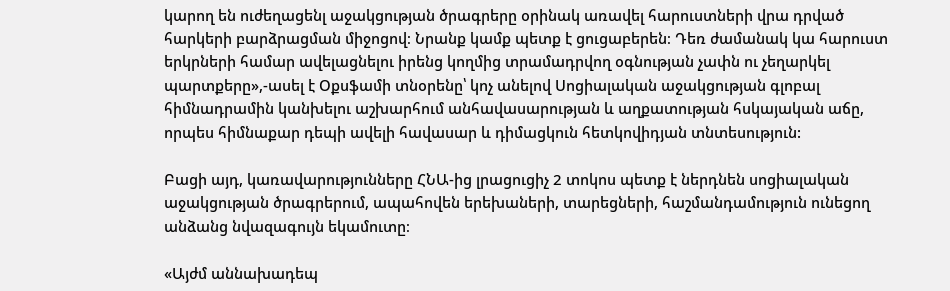կարող են ուժեղացենլ աջակցության ծրագրերը օրինակ առավել հարուստների վրա դրված հարկերի բարձրացման միջոցով։ Նրանք կամք պետք է ցուցաբերեն։ Դեռ ժամանակ կա հարուստ երկրների համար ավելացնելու իրենց կողմից տրամադրվող օգնության չափն ու չեղարկել պարտքերը»,-ասել է Օքսֆամի տնօրենը՝ կոչ անելով Սոցիալական աջակցության գլոբալ հիմնադրամին կանխելու աշխարհում անհավասարության և աղքատության հսկայական աճը, որպես հիմնաքար դեպի ավելի հավասար և դիմացկուն հետկովիդյան տնտեսություն:

Բացի այդ, կառավարությունները ՀՆԱ-ից լրացուցիչ 2 տոկոս պետք է ներդնեն սոցիալական աջակցության ծրագրերում, ապահովեն երեխաների, տարեցների, հաշմանդամություն ունեցող անձանց նվազագույն եկամուտը։

«Այժմ աննախադեպ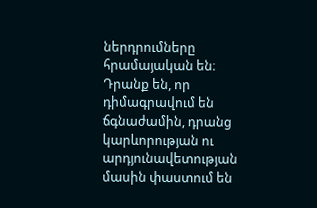ներդրումները հրամայական են։ Դրանք են, որ դիմագրավում են ճգնաժամին, դրանց կարևորության ու արդյունավետության մասին փաստում են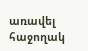առավել հաջողակ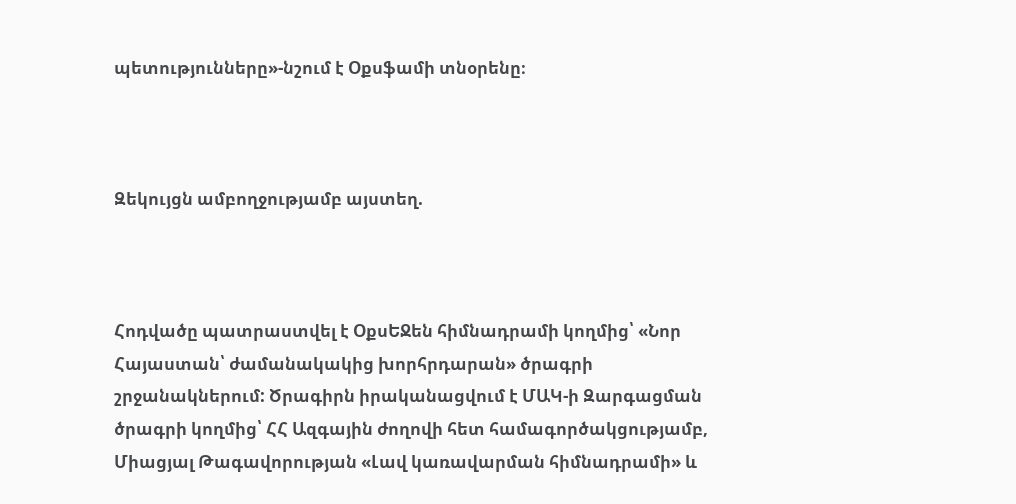պետությունները»-նշում է Օքսֆամի տնօրենը։



Զեկույցն ամբողջությամբ այստեղ.



Հոդվածը պատրաստվել է ՕքսԵՋեն հիմնադրամի կողմից՝ «Նոր Հայաստան՝ ժամանակակից խորհրդարան» ծրագրի շրջանակներում: Ծրագիրն իրականացվում է ՄԱԿ-ի Զարգացման ծրագրի կողմից՝ ՀՀ Ազգային ժողովի հետ համագործակցությամբ, Միացյալ Թագավորության «Լավ կառավարման հիմնադրամի» և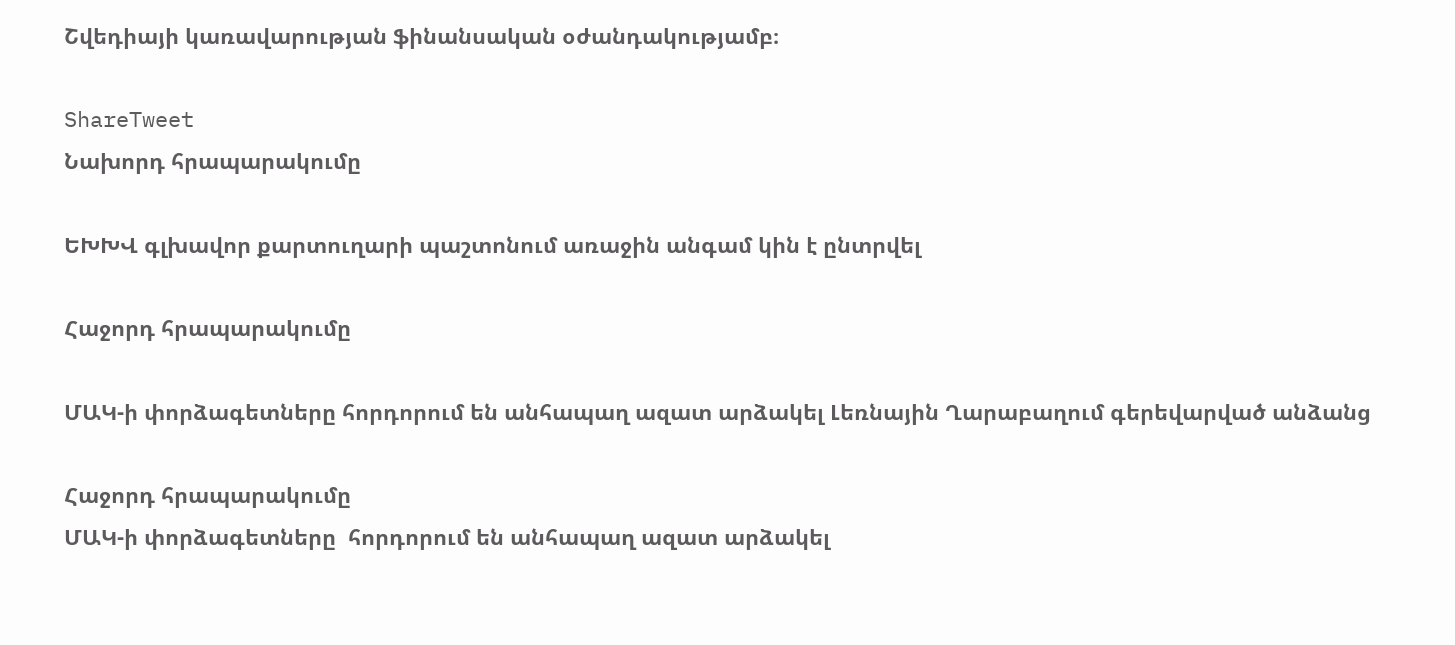Շվեդիայի կառավարության ֆինանսական օժանդակությամբ։

ShareTweet
Նախորդ հրապարակումը

ԵԽԽՎ գլխավոր քարտուղարի պաշտոնում առաջին անգամ կին է ընտրվել

Հաջորդ հրապարակումը

ՄԱԿ-ի փորձագետները հորդորում են անհապաղ ազատ արձակել Լեռնային Ղարաբաղում գերեվարված անձանց

Հաջորդ հրապարակումը
ՄԱԿ-ի փորձագետները  հորդորում են անհապաղ ազատ արձակել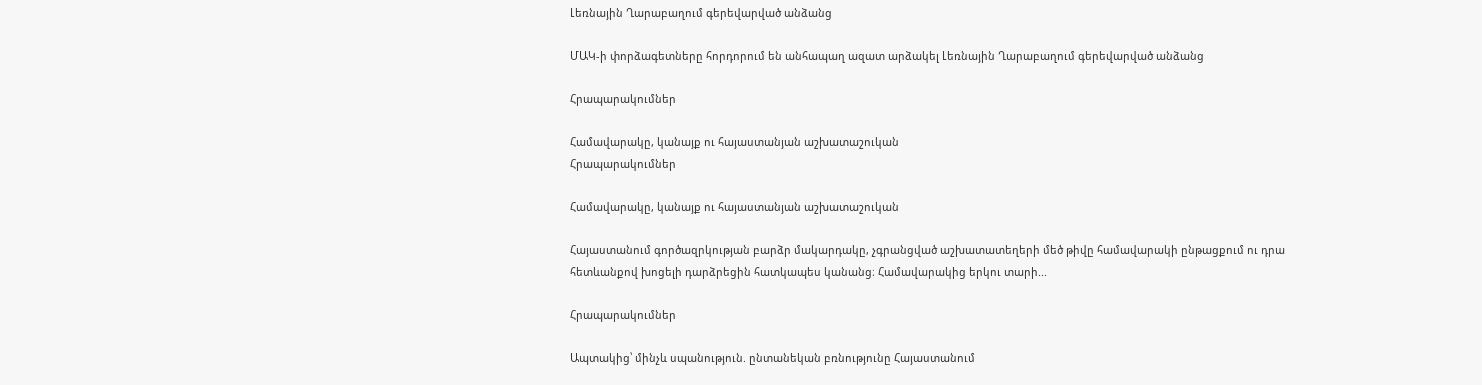Լեռնային Ղարաբաղում գերեվարված անձանց

ՄԱԿ-ի փորձագետները հորդորում են անհապաղ ազատ արձակել Լեռնային Ղարաբաղում գերեվարված անձանց

Հրապարակումներ

Համավարակը, կանայք ու հայաստանյան աշխատաշուկան
Հրապարակումներ

Համավարակը, կանայք ու հայաստանյան աշխատաշուկան

Հայաստանում գործազրկության բարձր մակարդակը, չգրանցված աշխատատեղերի մեծ թիվը համավարակի ընթացքում ու դրա հետևանքով խոցելի դարձրեցին հատկապես կանանց։ Համավարակից երկու տարի...

Հրապարակումներ

Ապտակից՝ մինչև սպանություն. ընտանեկան բռնությունը Հայաստանում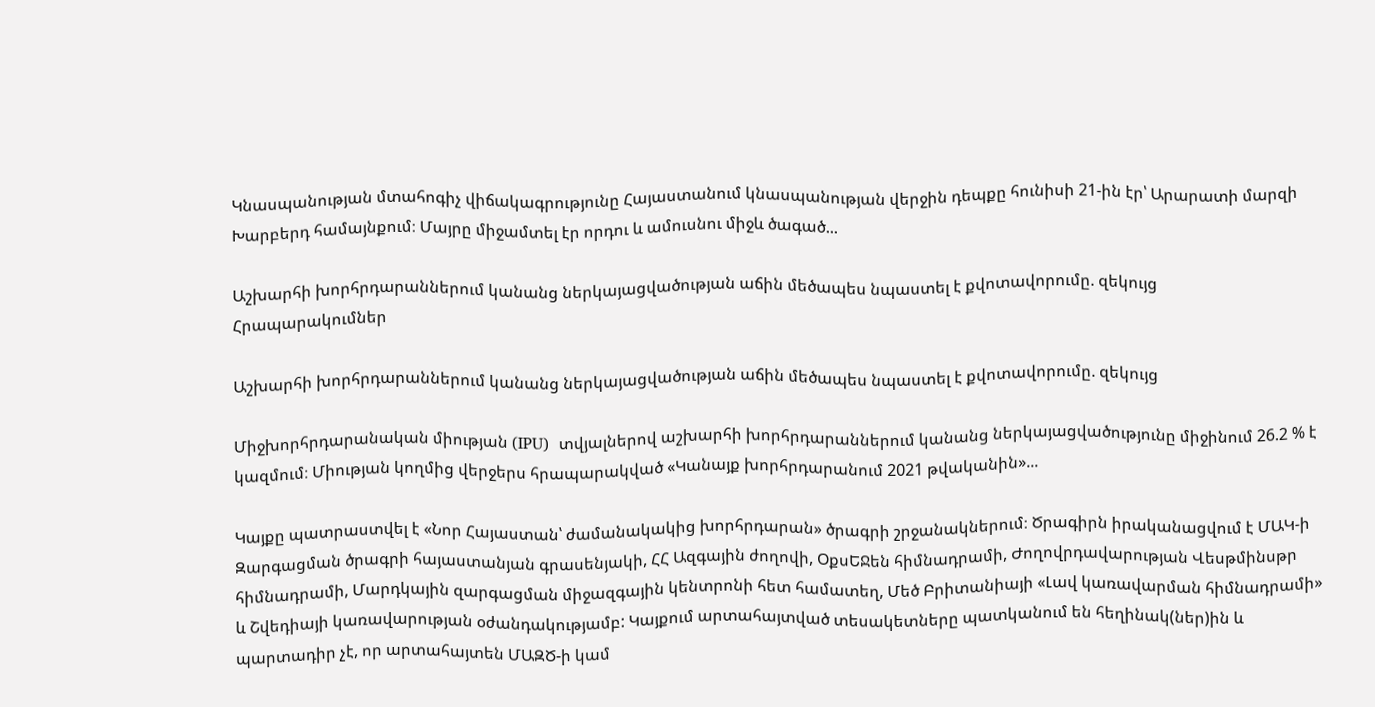Կնասպանության մտահոգիչ վիճակագրությունը Հայաստանում կնասպանության վերջին դեպքը հունիսի 21-ին էր՝ Արարատի մարզի Խարբերդ համայնքում։ Մայրը միջամտել էր որդու և ամուսնու միջև ծագած...

Աշխարհի խորհրդարաններում կանանց ներկայացվածության աճին մեծապես նպաստել է քվոտավորումը. զեկույց
Հրապարակումներ

Աշխարհի խորհրդարաններում կանանց ներկայացվածության աճին մեծապես նպաստել է քվոտավորումը. զեկույց

Միջխորհրդարանական միության (IPU)  տվյալներով աշխարհի խորհրդարաններում կանանց ներկայացվածությունը միջինում 26.2 % է կազմում։ Միության կողմից վերջերս հրապարակված «Կանայք խորհրդարանում 2021 թվականին»...

Կայքը պատրաստվել է «Նոր Հայաստան՝ ժամանակակից խորհրդարան» ծրագրի շրջանակներում։ Ծրագիրն իրականացվում է ՄԱԿ-ի Զարգացման ծրագրի հայաստանյան գրասենյակի, ՀՀ Ազգային ժողովի, ՕքսԵՋեն հիմնադրամի, Ժողովրդավարության Վեսթմինսթր հիմնադրամի, Մարդկային զարգացման միջազգային կենտրոնի հետ համատեղ, Մեծ Բրիտանիայի «Լավ կառավարման հիմնադրամի» և Շվեդիայի կառավարության օժանդակությամբ: Կայքում արտահայտված տեսակետները պատկանում են հեղինակ(ներ)ին և պարտադիր չէ, որ արտահայտեն ՄԱԶԾ-ի կամ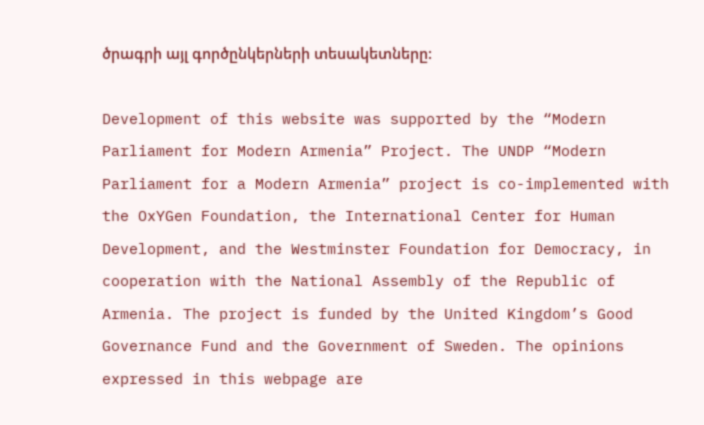ծրագրի այլ գործընկերների տեսակետները:

Development of this website was supported by the “Modern Parliament for Modern Armenia” Project. The UNDP “Modern Parliament for a Modern Armenia” project is co-implemented with the OxYGen Foundation, the International Center for Human Development, and the Westminster Foundation for Democracy, in cooperation with the National Assembly of the Republic of Armenia. The project is funded by the United Kingdom’s Good Governance Fund and the Government of Sweden. The opinions expressed in this webpage are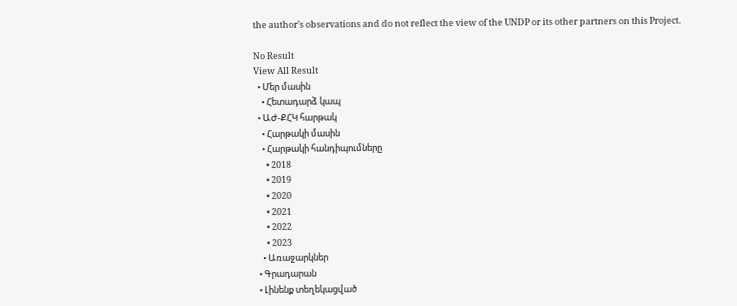the author’s observations and do not reflect the view of the UNDP or its other partners on this Project.

No Result
View All Result
  • Մեր մասին
    • Հետադարձ կապ
  • ԱԺ-ՔՀԿ հարթակ
    • Հարթակի մասին
    • Հարթակի հանդիպումները
      • 2018
      • 2019
      • 2020
      • 2021
      • 2022
      • 2023
    • Առաջարկներ
  • Գրադարան
  • Լինենք տեղեկացված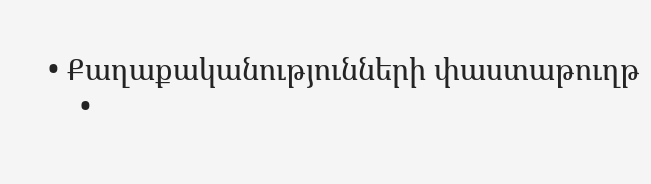• Քաղաքականությունների փաստաթուղթ
    •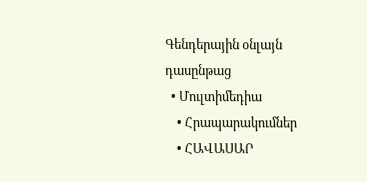Գենդերային օնլայն դասընթաց
  • Մուլտիմեդիա
    • Հրապարակումներ
    • ՀԱՎԱՍԱՐ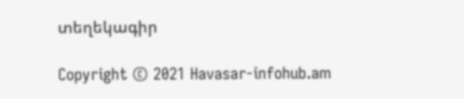տեղեկագիր

Copyright © 2021 Havasar-infohub.am